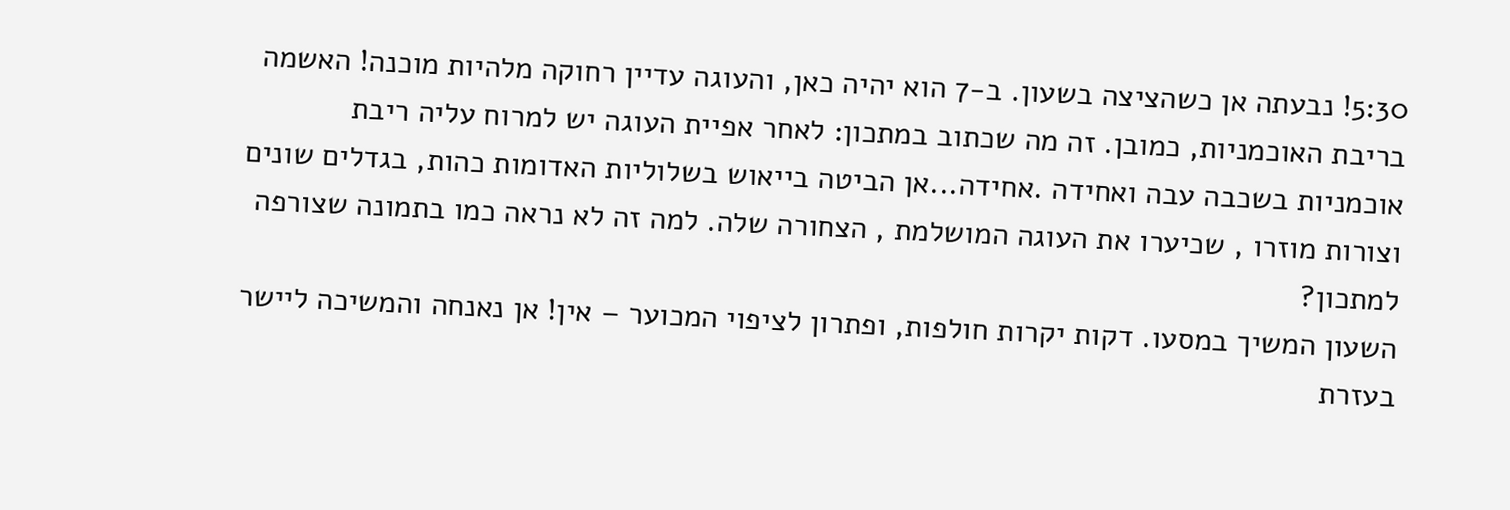5:30! נבעתה אן כשהציצה בשעון. ב-7 הוא יהיה כאן, והעוגה עדיין רחוקה מלהיות מוכנה! האשמה בריבת האוכמניות, כמובן. זה מה שכתוב במתכון: לאחר אפיית העוגה יש למרוח עליה ריבת אוכמניות בשכבה עבה ואחידה .אחידה...אן הביטה בייאוש בשלוליות האדומות כהות, בגדלים שונים וצורות מוזרו , שכיערו את העוגה המושלמת , הצחורה שלה. למה זה לא נראה כמו בתמונה שצורפה למתכון?
השעון המשיך במסעו. דקות יקרות חולפות, ופתרון לציפוי המכוער – אין! אן נאנחה והמשיכה ליישר בעזרת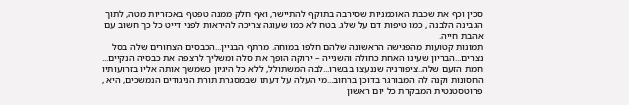סכין וכף את שכבת האוכמניות שסירבה בתוקף להתיישר, ואף חלק ממנה טפטף באכזריות מטה, לתוך הגבינה הלבנה , כמו טיפות דם על שלג. בטח לא כמו שעוגה צריכה להיראות לפני דייט כל כך חשוב עם אהבת חייה.
תמונות קטועות מהפגישה הראשונה שלהם חלפו במוחה. מרתף הבניין...הכבסים הצחורים שלה בסל נצרים...הבריון שעינו האחת כחולה והשנייה – ירוקה הופך את סלה ומשליך לרצפה את כבסיה הנקיים... חמת הזעם שלה..ציפורניה שננעצו בבשרו...לבה המשתולל, ללא כל היגיון כשמשך אותה אליו בזרועותיו החסונות וקנה לה המבורגר בדוכן ברחוב...מי העלה על דעתו שבמסגרת תורת הניגודים הנמשכים, היא , פרוטסטנטית המבקרת כל יום ראשון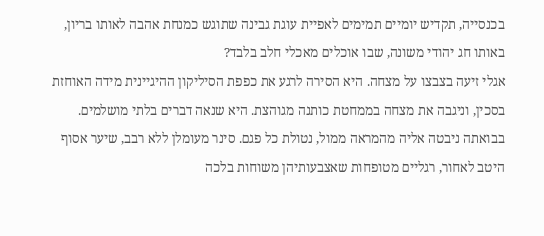בכנסייה, תקדיש יומיים תמימים לאפיית עוגת גבינה שתוגש כמנחת אהבה לאותו בריון, באותו חג יהודי משונה, שבו אוכלים מאכלי חלב בלבד?
אגלי זיעה בצבצו על מצחה. היא הסירה לרגע את כפפת הסיליקון ההיגיינית מידה האוחזת בסכין, וניגבה את מצחה בממחטת כותנה מגוהצת. היא שנאה דברים בלתי מושלמים. בבואתה ניבטה אליה מהמראה ממול, נטולת כל פגם. סינר מעומלן ללא רבב, שיער אסוף היטב לאחור, רגליים מטופחות שאצבעותיהן משוחות בלכה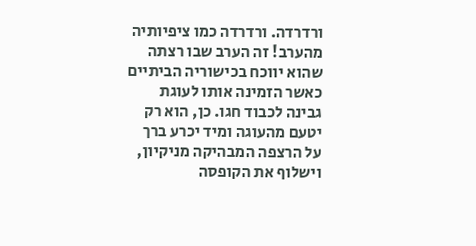ורדרדה. ורדרדה כמו ציפיותיה מהערב! זה הערב שבו רצתה שהוא יווכח בכישוריה הביתיים כאשר הזמינה אותו לעוגת גבינה לכבוד חגו. כן, הוא רק יטעם מהעוגה ומיד יכרע ברך על הרצפה המבהיקה מניקיון, וישלוף את הקופסה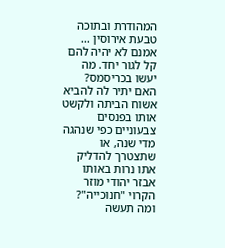המהודרת ובתוכה טבעת אירוסין ...
אמנם לא יהיה להם קל לגור יחד. מה יעשו בכריסמס? האם יתיר לה להביא אשוח הביתה ולקשט אותו בפנסים צבעוניים כפי שנהגה מדי שנה, או שתצטרך להדליק אתו נרות באותו אבזר יהודי מוזר הקרוי "חנוכייה"? ומה תעשה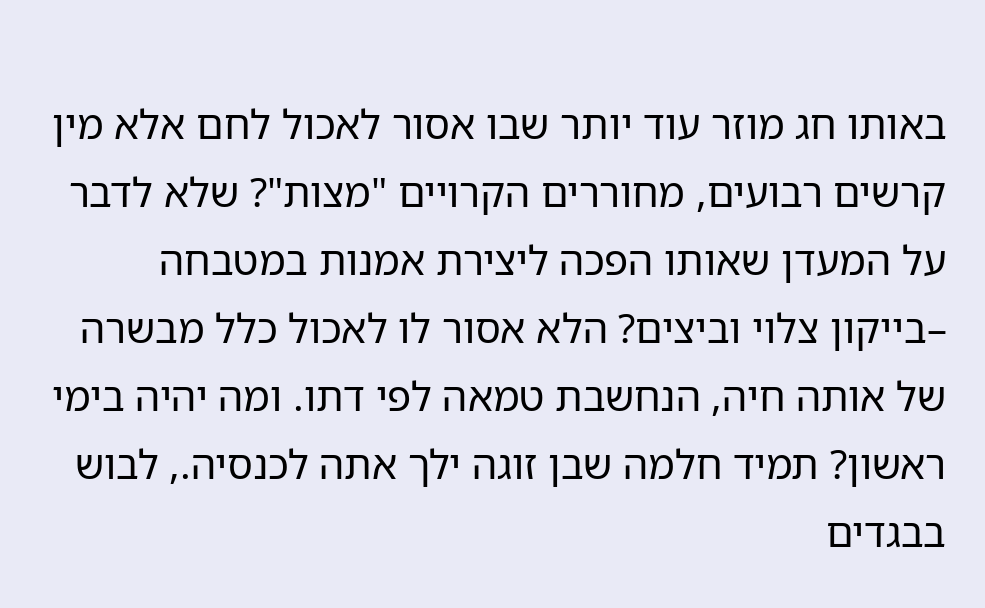באותו חג מוזר עוד יותר שבו אסור לאכול לחם אלא מין קרשים רבועים, מחוררים הקרויים "מצות"? שלא לדבר על המעדן שאותו הפכה ליצירת אמנות במטבחה –בייקון צלוי וביצים? הלא אסור לו לאכול כלל מבשרה של אותה חיה, הנחשבת טמאה לפי דתו. ומה יהיה בימי ראשון? תמיד חלמה שבן זוגה ילך אתה לכנסיה., לבוש בבגדים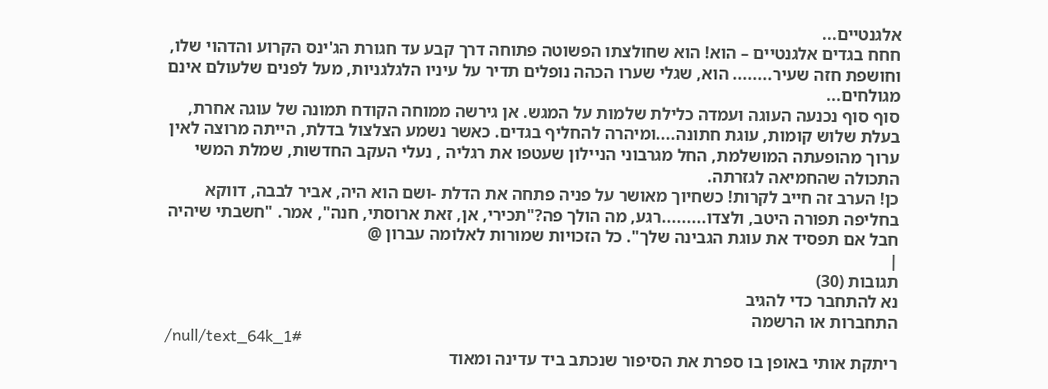אלגנטיים...
חחח בגדים אלגנטיים – הוא! הוא שחולצתו הפשוטה פתוחה דרך קבע עד חגורת הג'ינס הקרוע והדהוי שלו, וחושפת חזה שעיר........ הוא, שגלי שערו הכהה נופלים תדיר על עיניו הלגלגניות, מעל לפנים שלעולם אינם מגולחים...
סוף סוף נכנעה העוגה ועמדה כלילת שלמות על המגש. אן גירשה ממוחה הקודח תמונה של עוגה אחרת, בעלת שלוש קומות, עוגת חתונה....ומיהרה להחליף בגדים. כאשר נשמע הצלצול בדלת, הייתה מרוצה לאין ערוך מהופעתה המושלמת, החל מגרבוני הניילון שעטפו את רגליה , נעלי העקב החדשות, שמלת המשי התכולה שהחמיאה לגזרתה.
כן! הערב זה חייב לקרות! כשחיוך מאושר על פניה פתחה את הדלת -ושם הוא היה, אביר לבבה, דווקא בחליפה תפורה היטב, ולצדו.........רגע, מה הולך פה?"תכירי, אן, זאת ארוסתי, חנה", אמר. "חשבתי שיהיה חבל אם תפסיד את עוגת הגבינה שלך". כל הזכויות שמורות לאלומה עברון @
|
תגובות (30)
נא להתחבר כדי להגיב
התחברות או הרשמה
/null/text_64k_1#
ריתקת אותי באופן בו ספרת את הסיפור שנכתב ביד עדינה ומאוד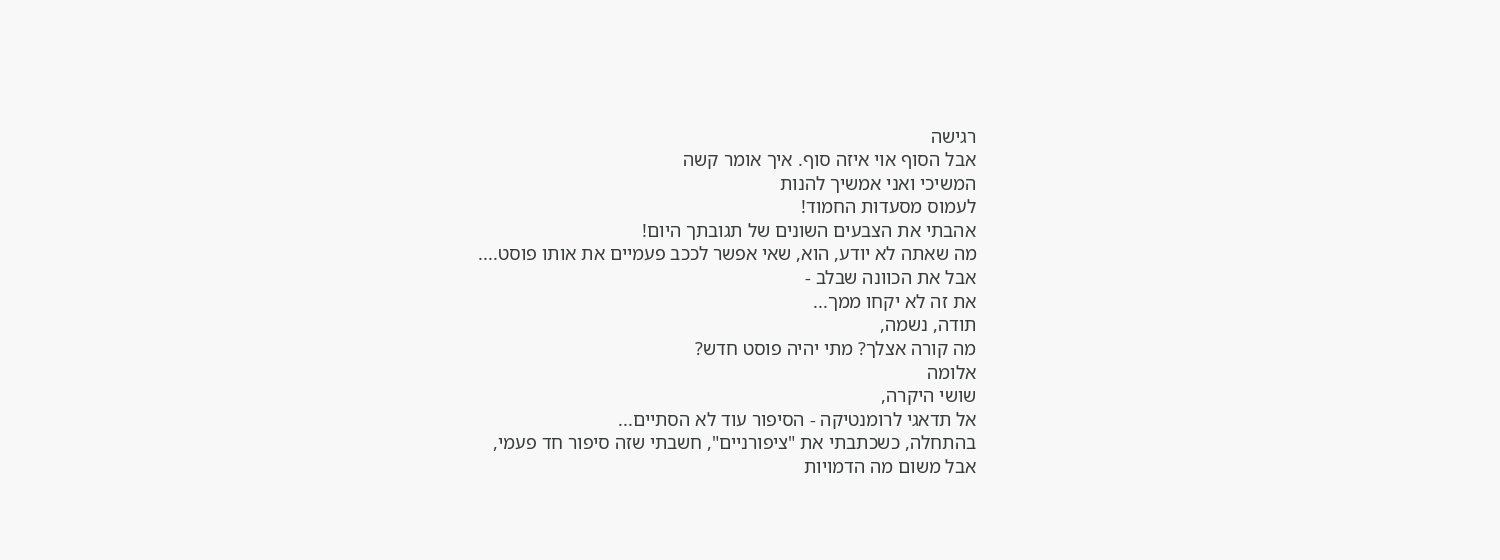רגישה
אבל הסוף אוי איזה סוף. איך אומר קשה
המשיכי ואני אמשיך להנות
לעמוס מסעדות החמוד!
אהבתי את הצבעים השונים של תגובתך היום!
מה שאתה לא יודע, הוא, שאי אפשר לככב פעמיים את אותו פוסט....
אבל את הכוונה שבלב -
את זה לא יקחו ממך...
תודה, נשמה,
מה קורה אצלך? מתי יהיה פוסט חדש?
אלומה
שושי היקרה,
אל תדאגי לרומנטיקה - הסיפור עוד לא הסתיים...
בהתחלה, כשכתבתי את "ציפורניים", חשבתי שזה סיפור חד פעמי,
אבל משום מה הדמויות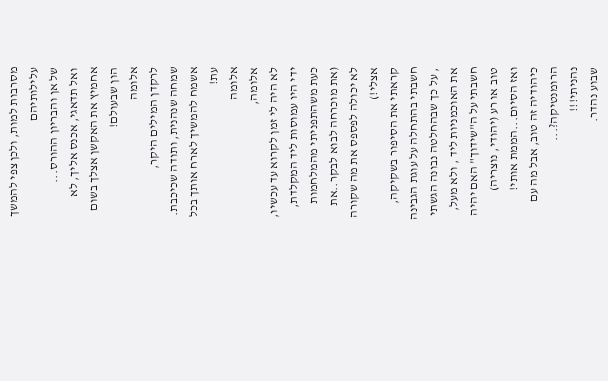מסרבות למות, ולכן צפי להמשך עלילותיהם
של אן והבריון ההורס...
ואל תדאגי, אכנס אליך, לא אחמיץ את האקשן אצלך בשום הון שבעולם!
אלומה
לרקדן המילים היקר,
שמחה שנהנית, ותודה שכיכבת.
אשמח להמשיך לארח אותך בכל עת!
אלומה
אלומה,
לא היה לי זמן לקרוא עד עכשיו, ידי היו עמוסות ליד המקלדת,
כעת משהתפניתי מהמלחמות (את מוכרחה לבוא לבקר..את לא יכולה לפספס את מה שקורה אצלי!)
קראתי את הסיפור בשקיקה, חשבתי בהתחלה על עוגת הגבינה , על כך שבהחלטה נבונה הגשתי את האוכמניות ליד , ולא מעל,
חשבתי על ה"שידוך" האם יהיה טוב או רע (יהודי, נוצריה)
ואז הסיום...הממת אותי! כיהודיה זה טוב, אבל מה עם הרומנטיקה?...
נהניתי!!!
שבוע נהדר.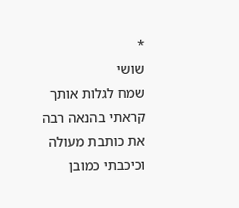*
שושי
שמח לגלות אותך
קראתי בהנאה רבה
את כותבת מעולה
וכיכבתי כמובן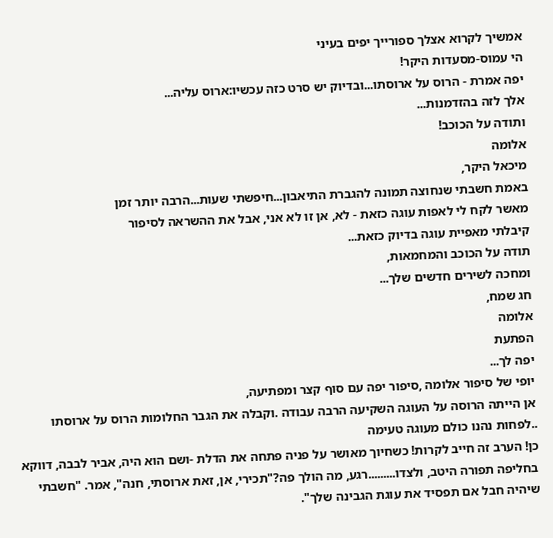אמשיך לקרוא אצלך ספורייך יפים בעיני
הי עמוס-מסעדות היקר!
יפה אמרת - הרוס על ארוסתו...ובדיוק יש סרט כזה עכשיו:ארוס עליה...
אלך לזה בהזדמנות...
ותודה על הכוכב!
אלומה
מיכאל היקר,
באמת חשבתי שנחוצה תמונה להגברת התיאבון...חיפשתי שעות...הרבה יותר זמן
מאשר לקח לי לאפות עוגה כזאת - לא, אן זו לא אני, אבל את ההשראה לסיפור
קיבלתי מאפיית עוגה בדיוק כזאת...
תודה על הכוכב והמחמאות,
ומחכה לשירים חדשים שלך...
חג שמח,
אלומה
הפתעת
יפה לך...
יופי של סיפור אלומה ,סיפור יפה עם סוף קצר ומפתיעה,
אן הייתה הרוסה על העוגה השקיעה הרבה עבודה .וקבלה את הגבר החלומות הרוס על ארוסתו ..לפחות נהנו כולם מעוגה טעימה
כן! הערב זה חייב לקרות! כשחיוך מאושר על פניה פתחה את הדלת -ושם הוא היה, אביר לבבה, דווקא בחליפה תפורה היטב, ולצדו.........רגע, מה הולך פה?"תכירי, אן, זאת ארוסתי, חנה", אמר. "חשבתי שיהיה חבל אם תפסיד את עוגת הגבינה שלך".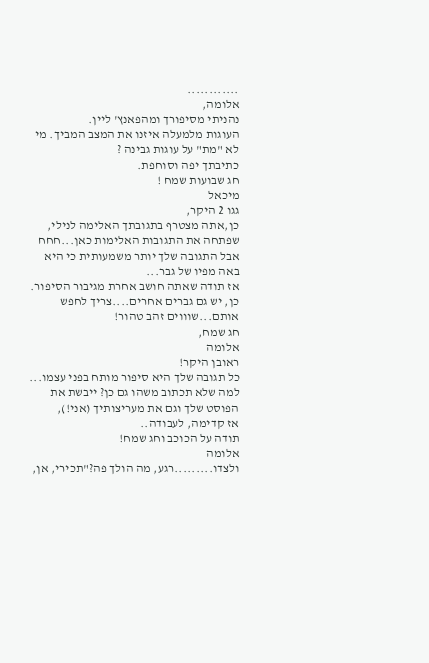............
אלומה,
נהניתי מסיפורך ומהפאנץ' ליין.
העוגות מלמעלה איזנו את המצב המביך. מי לא "מת" על עוגות גבינה ?
כתיבתך יפה וסוחפת.
חג שבועות שמח !
מיכאל
גגו 2 היקר,
כן,אתה מצטרף בתגובתך האלימה לנילי, שפתחה את התגובות האלימות כאן...חחח
אבל התגובה שלך יותר משמעותית כי היא באה מפיו של גבר...
אז תודה שאתה חושב אחרת מגיבור הסיפור.
כן, יש גם גברים אחרים....צריך לחפש אותם...שוווים זהב טהור!
חג שמח,
אלומה
ראובן היקר!
כל תגובה שלך היא סיפור מותח בפני עצמו...
למה שלא תכתוב משהו גם כן? ייבשת את הפוסט שלך וגם את מעריצותיך (אני!),
אז קדימה, לעבודה..
תודה על הכוכב וחג שמח!
אלומה
ולצדו.........רגע, מה הולך פה?"תכירי, אן,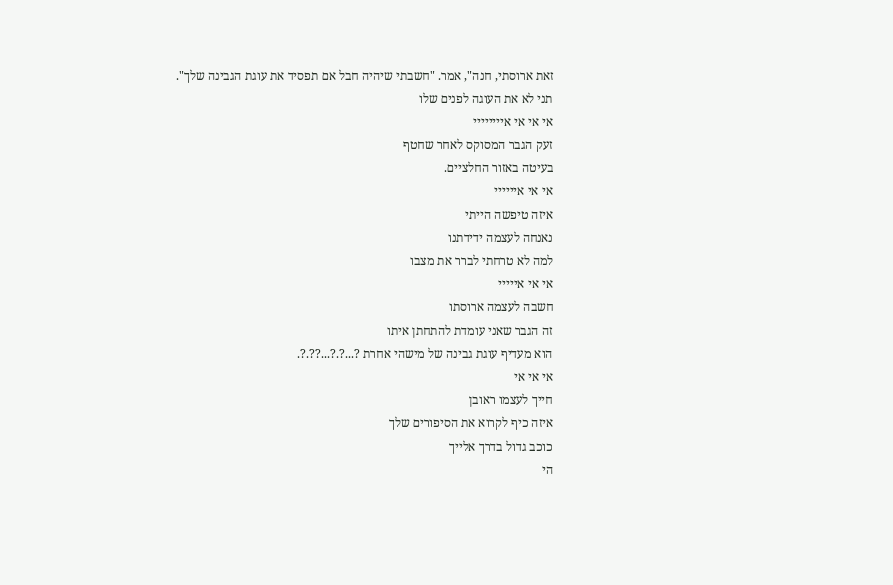זאת ארוסתי, חנה", אמר. "חשבתי שיהיה חבל אם תפסיד את עוגת הגבינה שלך".
תני לא את העוגה לפנים שלו
אי אי אי איייייייי
זעק הגבר המסוקס לאחר שחטף
בעיטה באזור החלציים.
אי אי איייייי
איזה טיפשה הייתי
נאנחה לעצמה ידידתנו
למה לא טרחתי לברר את מצבו
אי אי אייייי
חשבה לעצמה ארוסתו
זה הגבר שאני עומדת להתחתן איתו
הוא מעדיף עוגת גבינה של מישהי אחרת ?...?.?...??.?.
אי אי אי
חייך לעצמו ראובן
איזה כיף לקרוא את הסיפורים שלך
כוכב גדול בדרך אלייך
הי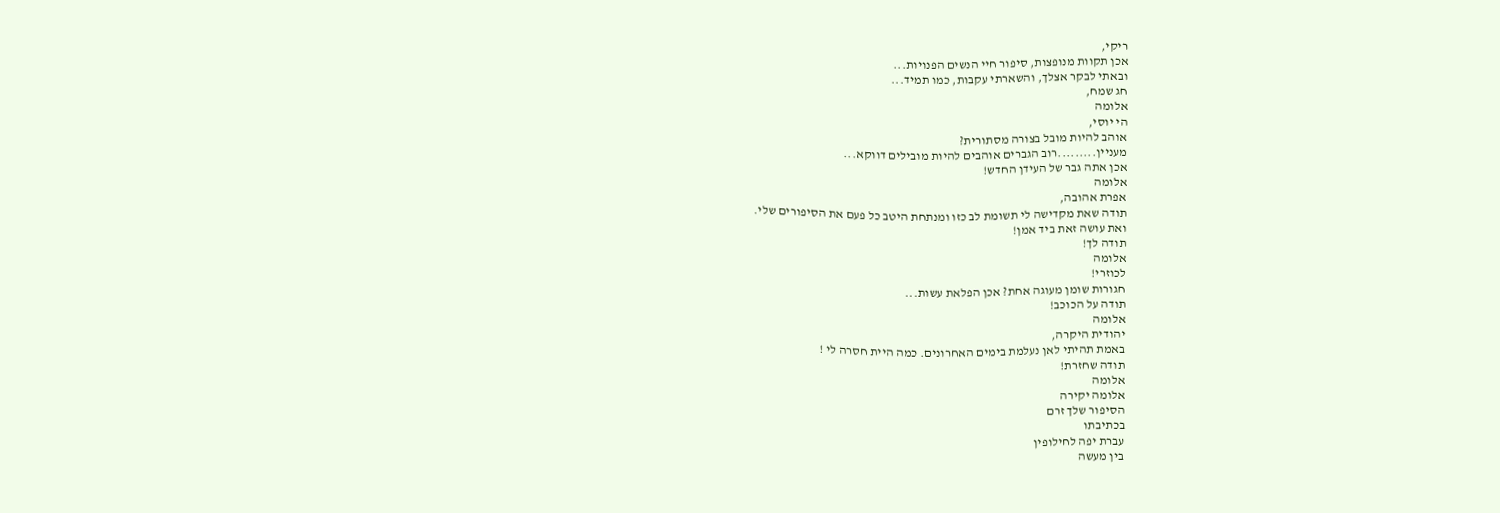ריקי,
אכן תקוות מנופצות, סיפור חיי הנשים הפנויות...
ובאתי לבקר אצלך, והשארתי עקבות, כמו תמיד...
חג שמח,
אלומה
הי יוסי,
אוהב להיות מובל בצורה מסתורית?
מעניין.........רוב הגברים אוהבים להיות מובילים דווקא...
אכן אתה גבר של העידן החדש!
אלומה
אפרת אהובה,
תודה שאת מקדישה לי תשומת לב כזו ומנתחת היטב כל פעם את הסיפורים שלי.
ואת עושה זאת ביד אמן!
תודה לך!
אלומה
לכוזרי!
חגורות שומן מעוגה אחת? אכן הפלאת עשות...
תודה על הכוכב!
אלומה
יהודית היקרה,
באמת תהיתי לאן נעלמת בימים האחרונים. כמה היית חסרה לי !
תודה שחזרת!
אלומה
אלומה יקירה
הסיפור שלך זרם
בכתיבתו
עברת יפה לחילופין
בין מעשה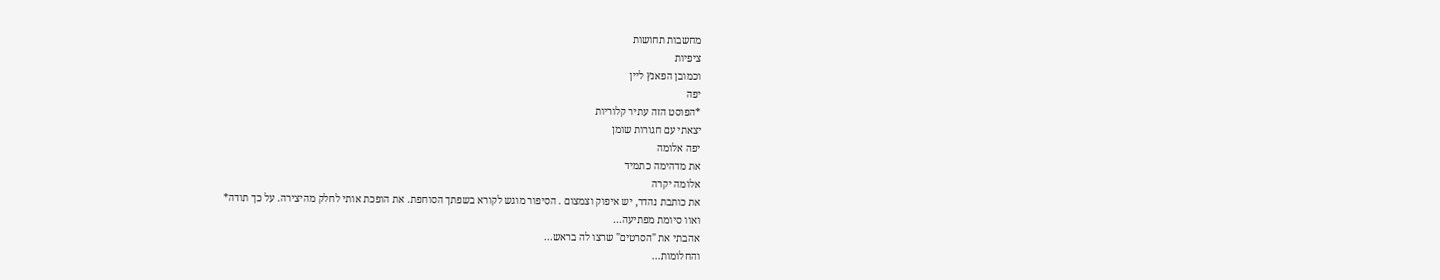מחשבות תחושות
ציפיות
וכמובן הפאנץ ליין
יפה
*הפוסט הזה עתיר קלוריות
יצאתי עם חגורות שומן
יפה אלומה
את מדהימה כתמיד
אלומה יקרה
את כותבת נהדר, יש איפוק וצמצום . הסיפור מוגש לקורא בשפתך הסוחפת. את הופכת אותי לחלק מהיצירה. על כך תודה*
ואוו סיומת מפתיעה...
אהבתי את "הסרטים" שרצו לה בראש...
והחלומות...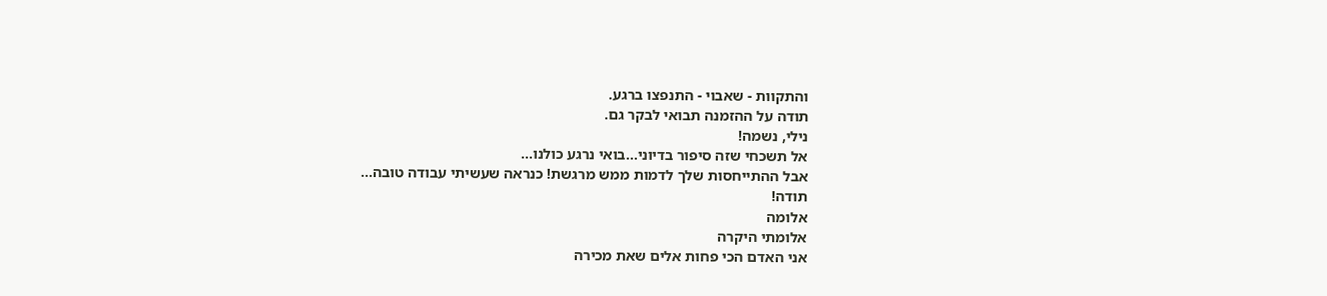והתקוות - שאבוי - התנפצו ברגע.
תודה על ההזמנה תבואי לבקר גם.
נילי, נשמה!
אל תשכחי שזה סיפור בדיוני...בואי נרגע כולנו...
אבל ההתייחסות שלך לדמות ממש מרגשת! כנראה שעשיתי עבודה טובה...
תודה!
אלומה
אלומתי היקרה
אני האדם הכי פחות אלים שאת מכירה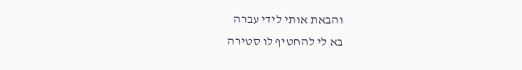והבאת אותי לידי עברה
בא לי להחטיף לו סטירה